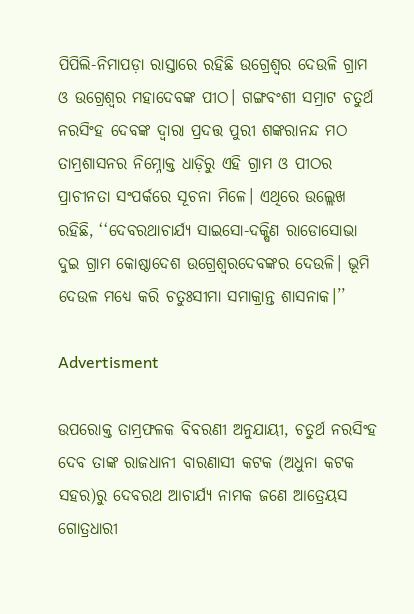ପିପିଲି-ନିମାପଡ଼ା ରାସ୍ତାରେ ରହିଛି ଉଗ୍ରେଶ୍ବର ଦେଉଳି ଗ୍ରାମ ଓ ଉଗ୍ରେଶ୍ବର ମହାଦେବଙ୍କ ପୀଠ। ଗଙ୍ଗବଂଶୀ ସମ୍ରାଟ ଚତୁର୍ଥ ନରସିଂହ ଦେବଙ୍କ ଦ୍ୱାରା ପ୍ରଦତ୍ତ ପୁରୀ ଶଙ୍କରାନନ୍ଦ ମଠ ତାମ୍ରଶାସନର ନିମ୍ନୋକ୍ତ ଧାଡ଼ିରୁ ଏହି ଗ୍ରାମ ଓ ପୀଠର ପ୍ରାଚୀନତା ସଂପର୍କରେ ସୂଚନା ମିଳେ। ଏଥିରେ ଉଲ୍ଲେଖ ରହିଛି, ‘‘ଦେବରଥାଚାର୍ଯ୍ୟ ସାଇସୋ-ଦକ୍ଷିଣ ରାଡୋସୋଭା ଦୁଇ ଗ୍ରାମ କୋଷ୍ଠାଦେଶ ଉଗ୍ରେଶ୍ବରଦେବଙ୍କର ଦେଉଳି। ଭୂମି ଦେଉଳ ମଧ୍ୟେ କରି ଚତୁଃସୀମା ସମାକ୍ରାନ୍ତ ଶାସନାକ।’’

Advertisment

ଉପରୋକ୍ତ ତାମ୍ରଫଳକ ବିବରଣୀ ଅନୁଯାୟୀ, ଚତୁର୍ଥ ନରସିଂହ ଦେବ ତାଙ୍କ ରାଜଧାନୀ ବାରଣାସୀ କଟକ (ଅଧୁନା କଟକ ସହର)ରୁ ଦେବରଥ ଆଚାର୍ଯ୍ୟ ନାମକ ଜଣେ ଆତ୍ରେୟସ ଗୋତ୍ରଧାରୀ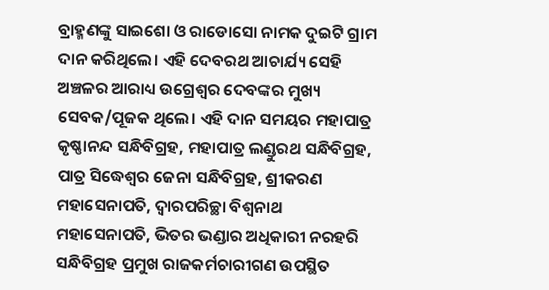ବ୍ରାହ୍ମଣଙ୍କୁ ସାଇଶୋ ଓ ରାଡୋସୋ ନାମକ ଦୁଇଟି ଗ୍ରାମ ଦାନ କରିଥିଲେ। ଏହି ଦେବରଥ ଆଚାର୍ଯ୍ୟ ସେହି ଅଞ୍ଚଳର ଆରାଧ୍ୟ ଉଗ୍ରେଶ୍ବର ଦେବଙ୍କର ମୁଖ୍ୟ ସେବକ/ପୂଜକ ଥିଲେ। ଏହି ଦାନ ସମୟର ମହାପାତ୍ର କୃଷ୍ଣାନନ୍ଦ ସନ୍ଧିବିଗ୍ରହ, ମହାପାତ୍ର ଲଣ୍ଡୁରଥ ସନ୍ଧିବିଗ୍ରହ, ପାତ୍ର ସିଦ୍ଧେଶ୍ବର ଜେନା ସନ୍ଧିବିଗ୍ରହ, ଶ୍ରୀକରଣ ମହାସେନାପତି, ଦ୍ୱାରପରିଚ୍ଛା ବିଶ୍ୱନାଥ ମହାସେନାପତି, ଭିତର ଭଣ୍ଡାର ଅଧିକାରୀ ନରହରି ସନ୍ଧିବିଗ୍ରହ ପ୍ରମୁଖ ରାଜକର୍ମଚାରୀଗଣ ଉପସ୍ଥିତ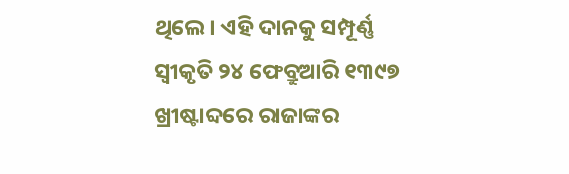ଥିଲେ। ଏହି ଦାନକୁ ସମ୍ପୂର୍ଣ୍ଣ ସ୍ୱୀକୃତି ୨୪ ଫେବ୍ରୁଆରି ୧୩୯୭ ଖ୍ରୀଷ୍ଟାବ୍ଦରେ ରାଜାଙ୍କର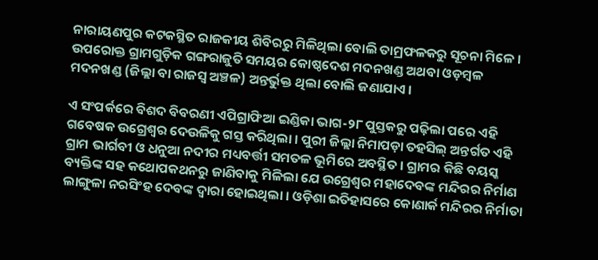ନାରାୟଣପୁର କଟକସ୍ଥିତ ରାଜକୀୟ ଶିବିରରୁ ମିଳିଥିଲା ବୋଲି ତାମ୍ରଫଳକରୁ ସୂଚନା ମିଳେ। ଉପରୋକ୍ତ ଗ୍ରାମଗୁଡ଼ିକ ଗଙ୍ଗରାଜୁତି ସମୟର କୋଷ୍ଠଦେଶ ମଦନଖଣ୍ଡ ଅଥବା ଓଡ଼ମ୍ବଳ ମଦନଖଣ୍ଡ (ଜିଲ୍ଲା ବା ରାଜସ୍ବ ଅଞ୍ଚଳ) ଅନ୍ତର୍ଭୁକ୍ତ ଥିଲା ବୋଲି ଜଣାଯାଏ।

ଏ ସଂପର୍କରେ ବିଶଦ ବିବରଣୀ ଏପିଗ୍ରାଫିଆ ଇଣ୍ଡିକା ଭାଗ-୨୮ ପୁସ୍ତକରୁ ପଢ଼ିଲା ପରେ ଏହି ଗବେଷକ ଉଗ୍ରେଶ୍ବର ଦେଉଳିକୁ ଗସ୍ତ କରିଥିଲା। ପୁରୀ ଜିଲ୍ଲା ନିମାପଡ଼ା ତହସିଲ୍‌ ଅନ୍ତର୍ଗତ ଏହି ଗ୍ରାମ ଭାର୍ଗବୀ ଓ ଧନୁଆ ନଦୀର ମଧ୍ୟବର୍ତ୍ତୀ ସମତଳ ଭୂମିରେ ଅବସ୍ଥିତ। ଗ୍ରାମର କିଛି ବୟସ୍କ ବ୍ୟକ୍ତିଙ୍କ ସହ କଥୋପକଥନରୁ ଜାଣିବାକୁ ମିଳିଲା ଯେ ଉଗ୍ରେଶ୍ବର ମହାଦେବଙ୍କ ମନ୍ଦିରର ନିର୍ମାଣ ଲାଙ୍ଗୁଳା ନରସିଂହ ଦେବଙ୍କ ଦ୍ୱାରା ହୋଇଥିଲା। ଓଡ଼ିଶା ଇତିହାସରେ କୋଣାର୍କ ମନ୍ଦିରର ନିର୍ମାତା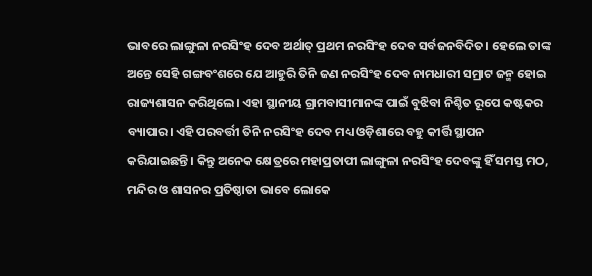ଭାବରେ ଲାଙ୍ଗୁଳା ନରସିଂହ ଦେବ ଅର୍ଥାତ୍‌ ପ୍ରଥମ ନରସିଂହ ଦେବ ସର୍ବଜନବିଦିତ। ହେଲେ ତାଙ୍କ ଅନ୍ତେ ସେହି ଗଙ୍ଗବଂଶରେ ଯେ ଆହୁରି ତିନି ଜଣ ନରସିଂହ ଦେବ ନାମଧାରୀ ସମ୍ରାଟ ଜନ୍ମ ହୋଇ ରାଜ୍ୟଶାସନ କରିଥିଲେ। ଏହା ସ୍ଥାନୀୟ ଗ୍ରାମବାସୀମାନଙ୍କ ପାଇଁ ବୁଝିବା ନିଶ୍ଚିତ ରୂପେ କଷ୍ଟକର ବ୍ୟାପାର। ଏହି ପରବର୍ତ୍ତୀ ତିନି ନରସିଂହ ଦେବ ମଧ୍ୟ ଓଡ଼ିଶାରେ ବହୁ କୀର୍ତ୍ତି ସ୍ଥାପନ କରିଯାଇଛନ୍ତି। କିନ୍ତୁ ଅନେକ କ୍ଷେତ୍ରରେ ମହାପ୍ରତାପୀ ଲାଙ୍ଗୁଳା ନରସିଂହ ଦେବଙ୍କୁ ହିଁ ସମସ୍ତ ମଠ, ମନ୍ଦିର ଓ ଶାସନର ପ୍ରତିଷ୍ଠାତା ଭାବେ ଲୋକେ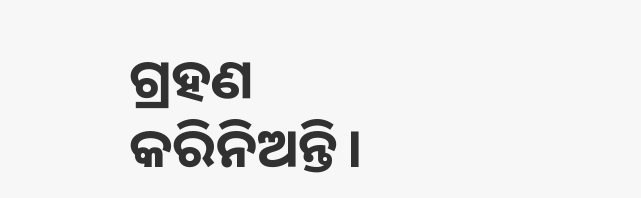ଗ୍ରହଣ କରିନିଅନ୍ତି।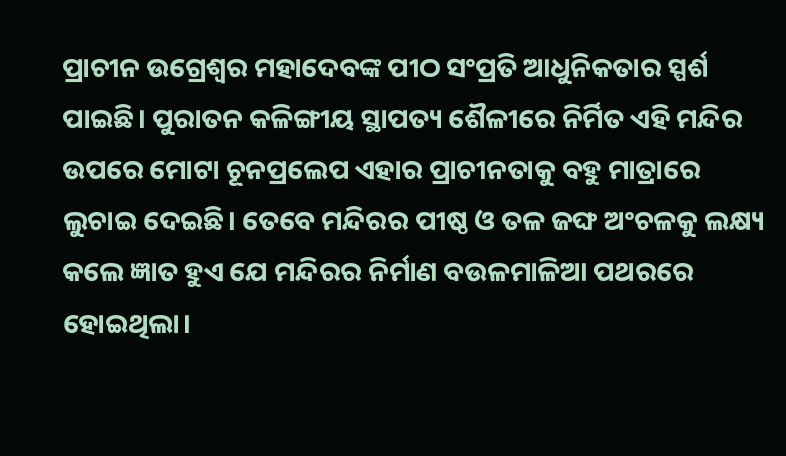ପ୍ରାଚୀନ ଉଗ୍ରେଶ୍ବର ମହାଦେବଙ୍କ ପୀଠ ସଂପ୍ରତି ଆଧୁନିକତାର ସ୍ପର୍ଶ ପାଇଛି। ପୁରାତନ କଳିଙ୍ଗୀୟ ସ୍ଥାପତ୍ୟ ଶୈଳୀରେ ନିର୍ମିତ ଏହି ମନ୍ଦିର ଉପରେ ମୋଟା ଚୂନପ୍ରଲେପ ଏହାର ପ୍ରାଚୀନତାକୁ ବହୁ ମାତ୍ରାରେ ଲୁଚାଇ ଦେଇଛି। ତେବେ ମନ୍ଦିରର ପୀଷ୍ଠ ଓ ତଳ ଜଙ୍ଘ ଅଂଚଳକୁ ଲକ୍ଷ୍ୟ କଲେ ଜ୍ଞାତ ହୁଏ ଯେ ମନ୍ଦିରର ନିର୍ମାଣ ବଉଳମାଳିଆ ପଥରରେ ହୋଇଥିଲା।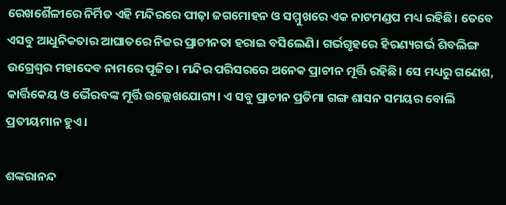ରେଖଶୈଳୀରେ ନିର୍ମିତ ଏହି ମନ୍ଦିରରେ ପୀଢ଼ା ଜଗମୋହନ ଓ ସମ୍ମୁଖରେ ଏକ ନାଟମଣ୍ଡପ ମଧ୍ୟ ରହିଛି। ତେବେ ଏସବୁ ଆଧୁନିକତାର ଆଘାତରେ ନିଜର ପ୍ରାଚୀନତା ହରାଇ ବସିଲେଣି। ଗର୍ଭଗୃହରେ ହିରଣ୍ୟଗର୍ଭ ଶିବଲିଙ୍ଗ ଉଗ୍ରେଶ୍ୱର ମହାଦେବ ନାମରେ ପୂଜିତ। ମନ୍ଦିର ପରିସରରେ ଅନେକ ପ୍ରାଚୀନ ମୂର୍ତ୍ତି ରହିଛି। ସେ ମଧ୍ୟରୁ ଗଣେଶ, କାର୍ତ୍ତିକେୟ ଓ ଭୈରବଙ୍କ ମୂର୍ତ୍ତି ଉଲ୍ଲେଖଯୋଗ୍ୟ। ଏ ସବୁ ପ୍ରାଚୀନ ପ୍ରତିମା ଗଙ୍ଗ ଶାସନ ସମୟର ବୋଲି ପ୍ରତୀୟମାନ ହୁଏ।

ଶଙ୍କରାନନ୍ଦ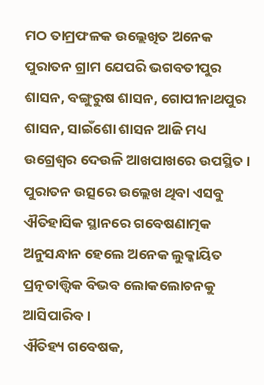ମଠ ତାମ୍ରଫଳକ ଉଲ୍ଲେଖିତ ଅନେକ ପୁରାତନ ଗ୍ରାମ ଯେପରି ଭଗବତୀପୁର ଶାସନ, ବଙ୍ଗୁରୁଷ ଶାସନ, ଗୋପୀନାଥପୁର ଶାସନ, ସାଇଁଶୋ ଶାସନ ଆଜି ମଧ୍ୟ ଉଗ୍ରେଶ୍ବର ଦେଉଳି ଆଖପାଖରେ ଉପସ୍ଥିତ। ପୁରାତନ ଉତ୍ସରେ ଉଲ୍ଲେଖ ଥିବା ଏସବୁ ଐତିହାସିକ ସ୍ଥାନରେ ଗବେଷଣାତ୍ମକ ଅନୁସନ୍ଧାନ ହେଲେ ଅନେକ ଲୁକ୍କାୟିତ ପ୍ରତ୍ନତାତ୍ତ୍ୱିକ ବିଭବ ଲୋକଲୋଚନକୁ ଆସିପାରିବ।
ଐତିହ୍ୟ ଗବେଷକ,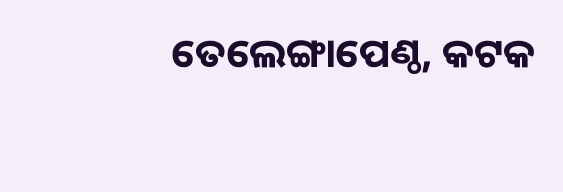ତେଲେଙ୍ଗାପେଣ୍ଠ, କଟକ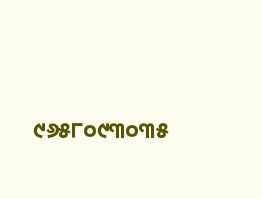୯୬୫୮୦୯୩୦୩୫